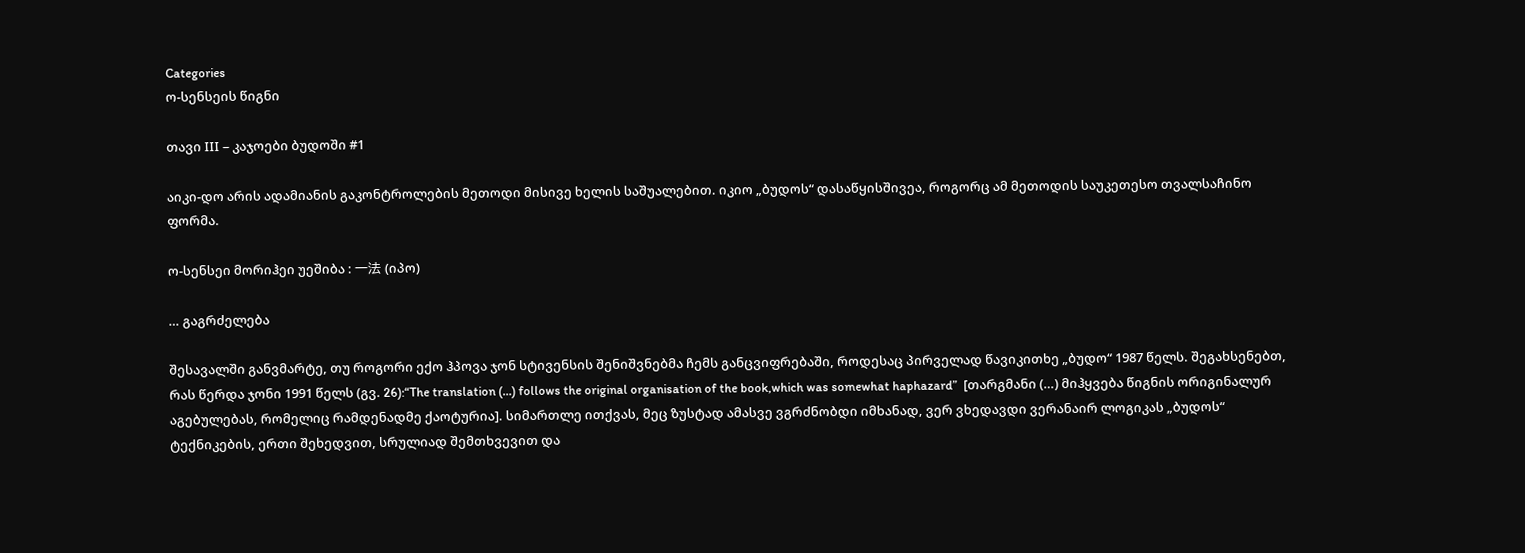Categories
ო-სენსეის წიგნი

თავი III – კაჯოები ბუდოში #1

აიკი-დო არის ადამიანის გაკონტროლების მეთოდი მისივე ხელის საშუალებით. იკიო „ბუდოს“ დასაწყისშივეა, როგორც ამ მეთოდის საუკეთესო თვალსაჩინო ფორმა.

ო-სენსეი მორიჰეი უეშიბა : 一法 (იპო)

… გაგრძელება

შესავალში განვმარტე, თუ როგორი ექო ჰპოვა ჯონ სტივენსის შენიშვნებმა ჩემს განცვიფრებაში, როდესაც პირველად წავიკითხე „ბუდო“ 1987 წელს. შეგახსენებთ, რას წერდა ჯონი 1991 წელს (გვ. 26):“The translation (…) follows the original organisation of the book,which was somewhat haphazard”  [თარგმანი (…) მიჰყვება წიგნის ორიგინალურ აგებულებას, რომელიც რამდენადმე ქაოტურია]. სიმართლე ითქვას, მეც ზუსტად ამასვე ვგრძნობდი იმხანად, ვერ ვხედავდი ვერანაირ ლოგიკას „ბუდოს“ ტექნიკების, ერთი შეხედვით, სრულიად შემთხვევით და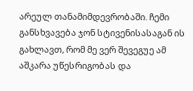არეულ თანამიმდევრობაში. ჩემი განსხვავება ჯონ სტივენისასაგან ის გახლავთ, რომ მე ვერ შევეგუე ამ აშკარა უწესრიგობას და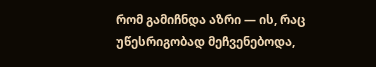რომ გამიჩნდა აზრი — ის, რაც უწესრიგობად მეჩვენებოდა,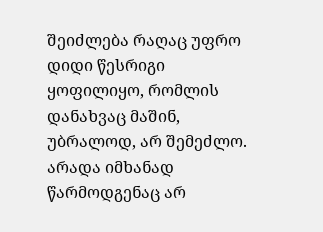შეიძლება რაღაც უფრო დიდი წესრიგი ყოფილიყო, რომლის დანახვაც მაშინ, უბრალოდ, არ შემეძლო. არადა იმხანად წარმოდგენაც არ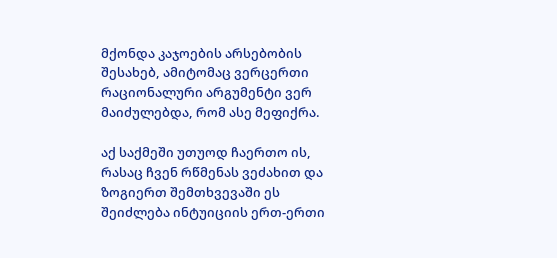მქონდა კაჯოების არსებობის შესახებ, ამიტომაც ვერცერთი რაციონალური არგუმენტი ვერ მაიძულებდა, რომ ასე მეფიქრა.

აქ საქმეში უთუოდ ჩაერთო ის, რასაც ჩვენ რწმენას ვეძახით და ზოგიერთ შემთხვევაში ეს შეიძლება ინტუიციის ერთ-ერთი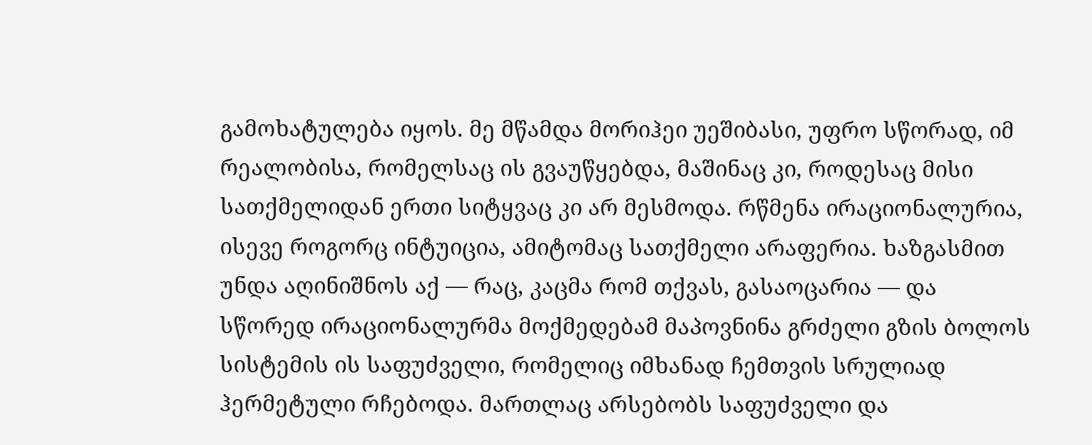გამოხატულება იყოს. მე მწამდა მორიჰეი უეშიბასი, უფრო სწორად, იმ რეალობისა, რომელსაც ის გვაუწყებდა, მაშინაც კი, როდესაც მისი სათქმელიდან ერთი სიტყვაც კი არ მესმოდა. რწმენა ირაციონალურია, ისევე როგორც ინტუიცია, ამიტომაც სათქმელი არაფერია. ხაზგასმით უნდა აღინიშნოს აქ — რაც, კაცმა რომ თქვას, გასაოცარია — და სწორედ ირაციონალურმა მოქმედებამ მაპოვნინა გრძელი გზის ბოლოს სისტემის ის საფუძველი, რომელიც იმხანად ჩემთვის სრულიად ჰერმეტული რჩებოდა. მართლაც არსებობს საფუძველი და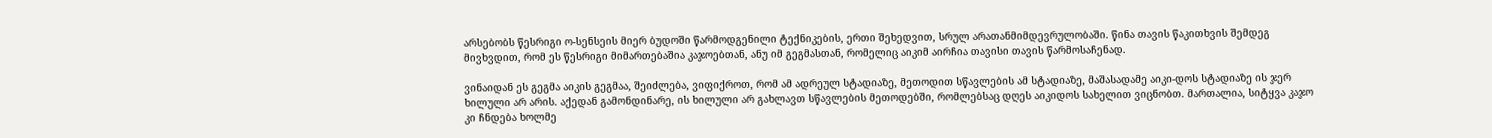არსებობს წესრიგი ო-სენსეის მიერ ბუდოში წარმოდგენილი ტექნიკების, ერთი შეხედვით, სრულ არათანმიმდევრულობაში. წინა თავის წაკითხვის შემდეგ მივხვდით, რომ ეს წესრიგი მიმართებაშია კაჯოებთან, ანუ იმ გეგმასთან, რომელიც აიკიმ აირჩია თავისი თავის წარმოსაჩენად.

ვინაიდან ეს გეგმა აიკის გეგმაა, შეიძლება, ვიფიქროთ, რომ ამ ადრეულ სტადიაზე, მეთოდით სწავლების ამ სტადიაზე, მაშასადამე აიკი-დოს სტადიაზე ის ჯერ ხილული არ არის. აქედან გამონდინარე, ის ხილული არ გახლავთ სწავლების მეთოდებში, რომლებსაც დღეს აიკიდოს სახელით ვიცნობთ. მართალია, სიტყვა კაჯო კი ჩნდება ხოლმე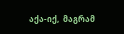აქა-იქ,  მაგრამ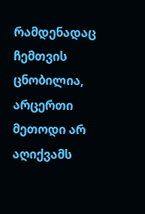რამდენადაც ჩემთვის ცნობილია, არცერთი მეთოდი არ აღიქვამს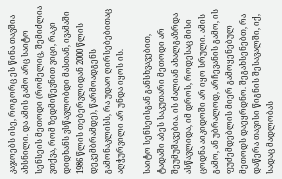კაჯოებს ისე, როგორც ეს წინა თავშია ახსნილი. და ამის გამო არც საიტო სენსეის მეთოდი (რომელიც, შემიძლია ვთქვა, რომ ზედმიწევნით ვიცი, რაკი დიდხანს ვსწავლობდი მასთან, ივამაში 1986 წლის თებერვლიდან 2000 წლის დეკემბრამდე), წარმოადგენს გამონაკლისს, რა უდაო ღირსებებითაც აღჭურვილი არ უნდა იყოს ის.

საიტო სენსეისგან განსხვავებით, ტადაში აბეს საკუთარი მეთოდი არ შეუმუშავებია. ის ძალიან ახალგაზრდა ასწავლიდა, იმ დროს, როდესაც მისი ცოდნა აიკიდოში არ იყო სრული. ამის გამო, ან უბრალოდ, არჩევანის გამო, ის ფუძემდებლის მიერ გამოყენებულ მეთოდს დაეყრდნო. შეგახსენებთ, რა დაწერა თავისი წიგნის შესავალში, იქ, სადაც მადლობას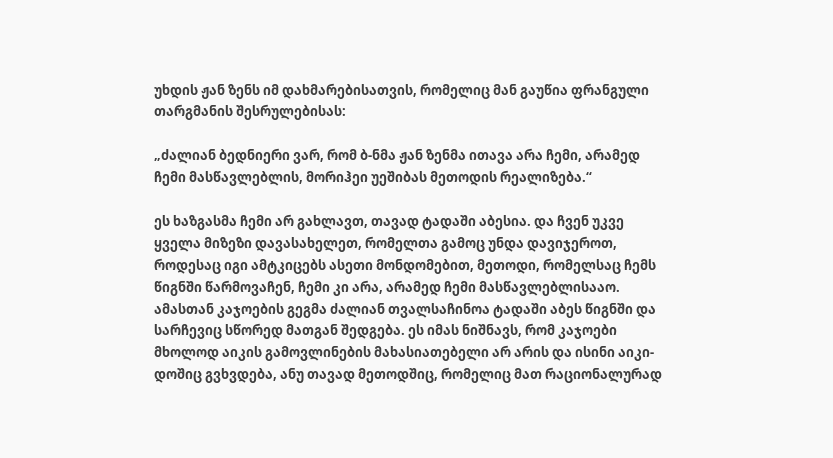უხდის ჟან ზენს იმ დახმარებისათვის, რომელიც მან გაუწია ფრანგული თარგმანის შესრულებისას:

„ძალიან ბედნიერი ვარ, რომ ბ-ნმა ჟან ზენმა ითავა არა ჩემი, არამედ ჩემი მასწავლებლის, მორიჰეი უეშიბას მეთოდის რეალიზება.“

ეს ხაზგასმა ჩემი არ გახლავთ, თავად ტადაში აბესია. და ჩვენ უკვე ყველა მიზეზი დავასახელეთ, რომელთა გამოც უნდა დავიჯეროთ, როდესაც იგი ამტკიცებს ასეთი მონდომებით, მეთოდი, რომელსაც ჩემს წიგნში წარმოვაჩენ, ჩემი კი არა, არამედ ჩემი მასწავლებლისააო. ამასთან კაჯოების გეგმა ძალიან თვალსაჩინოა ტადაში აბეს წიგნში და სარჩევიც სწორედ მათგან შედგება. ეს იმას ნიშნავს, რომ კაჯოები მხოლოდ აიკის გამოვლინების მახასიათებელი არ არის და ისინი აიკი-დოშიც გვხვდება, ანუ თავად მეთოდშიც, რომელიც მათ რაციონალურად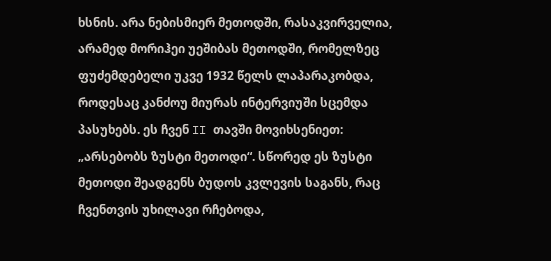ხსნის. არა ნებისმიერ მეთოდში, რასაკვირველია, არამედ მორიჰეი უეშიბას მეთოდში, რომელზეც ფუძემდებელი უკვე 1932 წელს ლაპარაკობდა, როდესაც კანძოუ მიურას ინტერვიუში სცემდა პასუხებს. ეს ჩვენ II თავში მოვიხსენიეთ: „არსებობს ზუსტი მეთოდი“. სწორედ ეს ზუსტი მეთოდი შეადგენს ბუდოს კვლევის საგანს, რაც ჩვენთვის უხილავი რჩებოდა,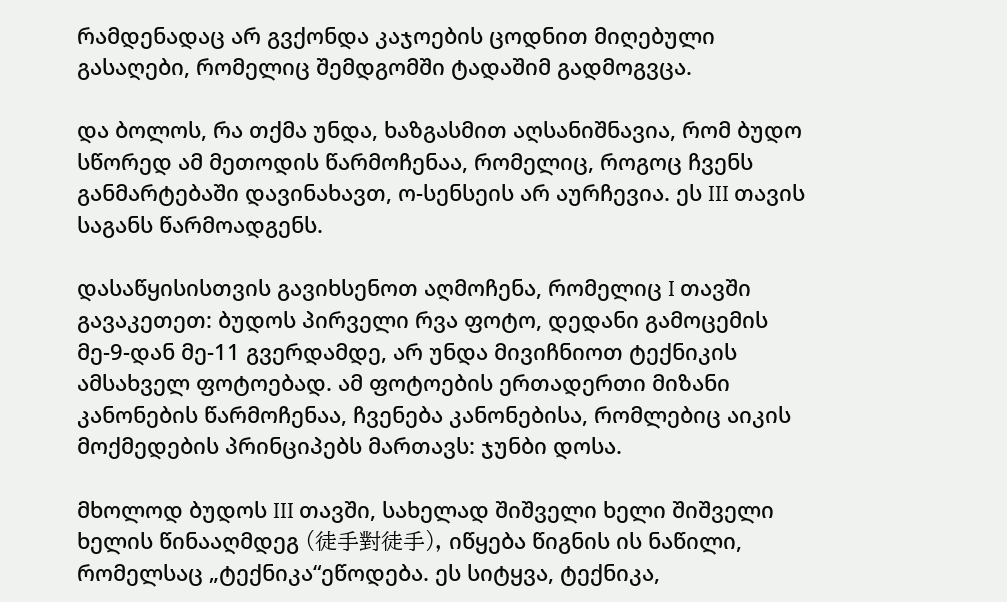რამდენადაც არ გვქონდა კაჯოების ცოდნით მიღებული გასაღები, რომელიც შემდგომში ტადაშიმ გადმოგვცა.

და ბოლოს, რა თქმა უნდა, ხაზგასმით აღსანიშნავია, რომ ბუდო სწორედ ამ მეთოდის წარმოჩენაა, რომელიც, როგოც ჩვენს განმარტებაში დავინახავთ, ო-სენსეის არ აურჩევია. ეს III თავის საგანს წარმოადგენს.

დასაწყისისთვის გავიხსენოთ აღმოჩენა, რომელიც I თავში გავაკეთეთ: ბუდოს პირველი რვა ფოტო, დედანი გამოცემის მე-9-დან მე-11 გვერდამდე, არ უნდა მივიჩნიოთ ტექნიკის ამსახველ ფოტოებად. ამ ფოტოების ერთადერთი მიზანი კანონების წარმოჩენაა, ჩვენება კანონებისა, რომლებიც აიკის მოქმედების პრინციპებს მართავს: ჯუნბი დოსა.

მხოლოდ ბუდოს III თავში, სახელად შიშველი ხელი შიშველი ხელის წინააღმდეგ (徒手對徒手), იწყება წიგნის ის ნაწილი, რომელსაც „ტექნიკა“ეწოდება. ეს სიტყვა, ტექნიკა,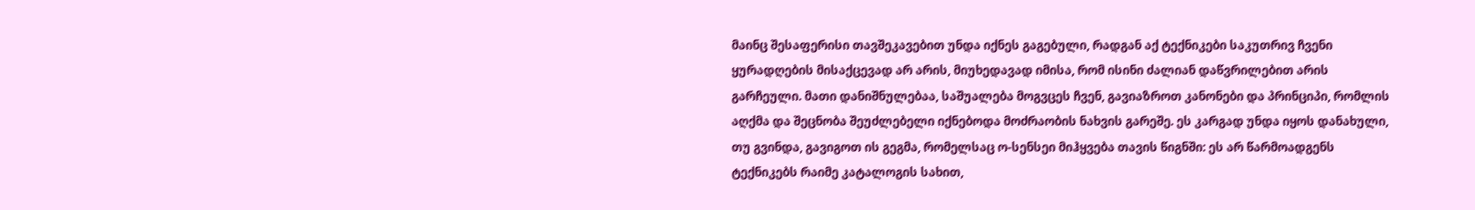მაინც შესაფერისი თავშეკავებით უნდა იქნეს გაგებული, რადგან აქ ტექნიკები საკუთრივ ჩვენი ყურადღების მისაქცევად არ არის, მიუხედავად იმისა, რომ ისინი ძალიან დაწვრილებით არის გარჩეული. მათი დანიშნულებაა, საშუალება მოგვცეს ჩვენ, გავიაზროთ კანონები და პრინციპი, რომლის აღქმა და შეცნობა შეუძლებელი იქნებოდა მოძრაობის ნახვის გარეშე. ეს კარგად უნდა იყოს დანახული, თუ გვინდა, გავიგოთ ის გეგმა, რომელსაც ო-სენსეი მიჰყვება თავის წიგნში: ეს არ წარმოადგენს ტექნიკებს რაიმე კატალოგის სახით,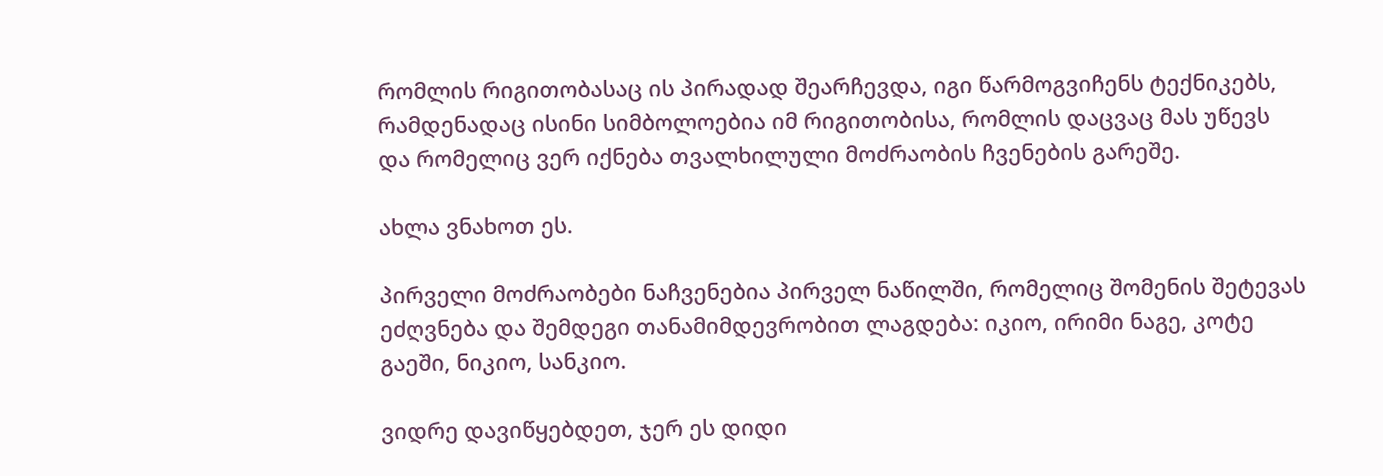რომლის რიგითობასაც ის პირადად შეარჩევდა, იგი წარმოგვიჩენს ტექნიკებს, რამდენადაც ისინი სიმბოლოებია იმ რიგითობისა, რომლის დაცვაც მას უწევს და რომელიც ვერ იქნება თვალხილული მოძრაობის ჩვენების გარეშე.

ახლა ვნახოთ ეს.

პირველი მოძრაობები ნაჩვენებია პირველ ნაწილში, რომელიც შომენის შეტევას ეძღვნება და შემდეგი თანამიმდევრობით ლაგდება: იკიო, ირიმი ნაგე, კოტე გაეში, ნიკიო, სანკიო.

ვიდრე დავიწყებდეთ, ჯერ ეს დიდი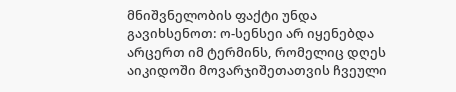მნიშვნელობის ფაქტი უნდა გავიხსენოთ: ო-სენსეი არ იყენებდა არცერთ იმ ტერმინს, რომელიც დღეს აიკიდოში მოვარჯიშეთათვის ჩვეული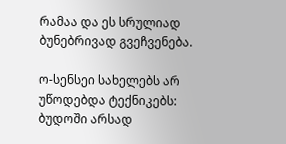რამაა და ეს სრულიად ბუნებრივად გვეჩვენება.

ო-სენსეი სახელებს არ უწოდებდა ტექნიკებს: ბუდოში არსად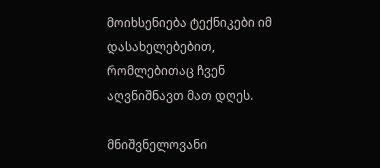მოიხსენიება ტექნიკები იმ დასახელებებით, რომლებითაც ჩვენ აღვნიშნავთ მათ დღეს.

მნიშვნელოვანი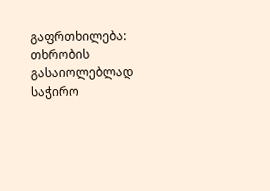გაფრთხილება: თხრობის გასაიოლებლად საჭირო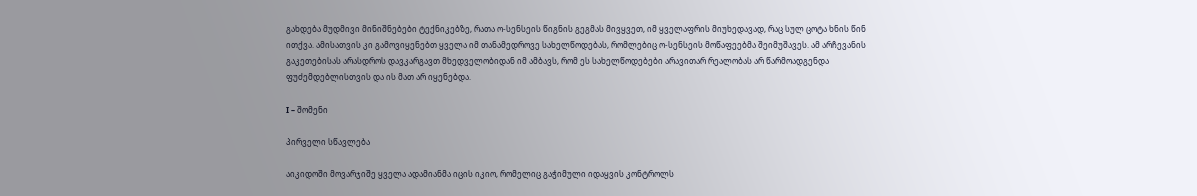გახდება მუდმივი მინიშნებები ტექნიკებზე, რათა ო-სენსეის წიგნის გეგმას მივყვეთ, იმ ყველაფრის მიუხედავად, რაც სულ ცოტა ხნის წინ ითქვა. ამისათვის კი გამოვიყენებთ ყველა იმ თანამედროვე სახელწოდებას, რომლებიც ო-სენსეის მოწაფეებმა შეიმუშავეს. ამ არჩევანის გაკეთებისას არასდროს დავკარგავთ მხედველობიდან იმ ამბავს, რომ ეს სახელწოდებები არავითარ რეალობას არ წარმოადგენდა ფუძემდებლისთვის და ის მათ არ იყენებდა.

I – შომენი

პირველი სწავლება

აიკიდოში მოვარჯიშე ყველა ადამიანმა იცის იკიო, რომელიც გაჭიმული იდაყვის კონტროლს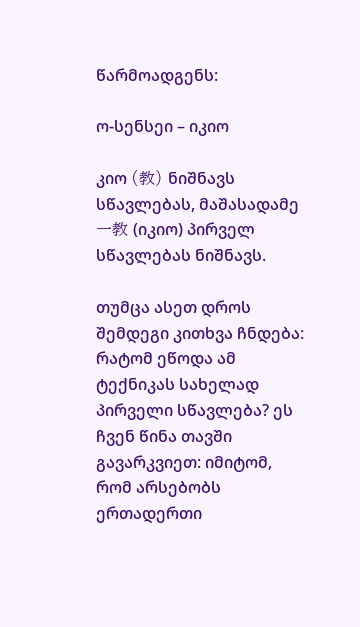წარმოადგენს:

ო-სენსეი – იკიო

კიო (教) ნიშნავს სწავლებას, მაშასადამე  一教 (იკიო) პირველ სწავლებას ნიშნავს.

თუმცა ასეთ დროს შემდეგი კითხვა ჩნდება: რატომ ეწოდა ამ ტექნიკას სახელად პირველი სწავლება? ეს ჩვენ წინა თავში გავარკვიეთ: იმიტომ, რომ არსებობს ერთადერთი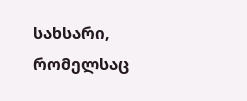სახსარი, რომელსაც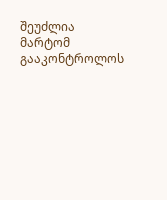შეუძლია მარტომ გააკონტროლოს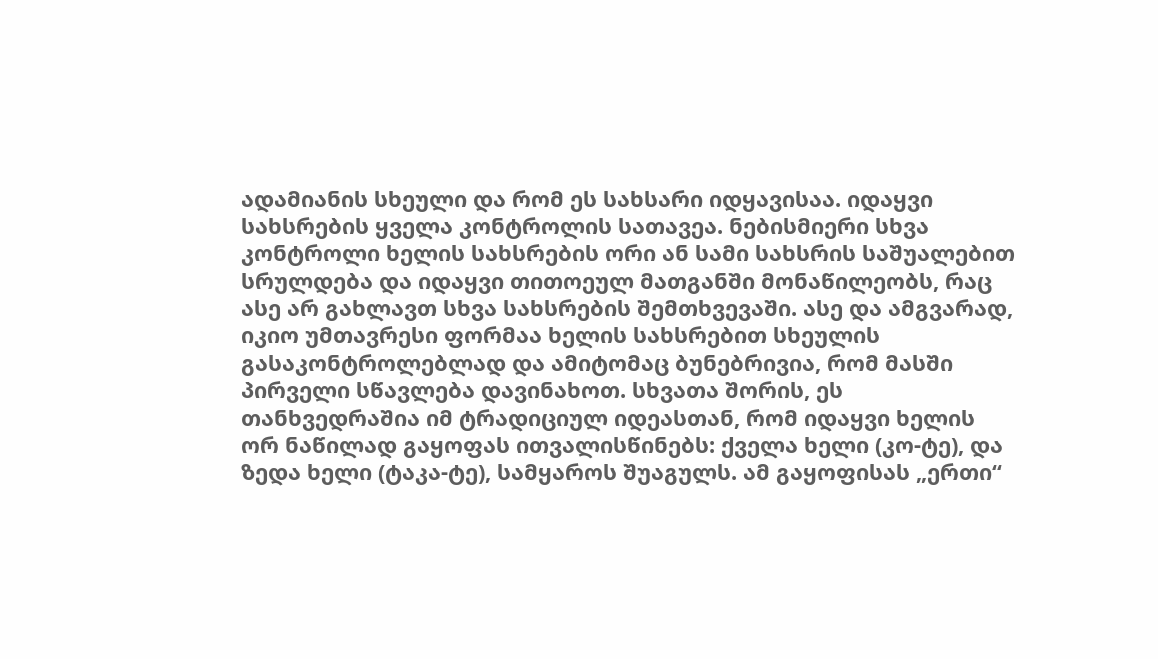ადამიანის სხეული და რომ ეს სახსარი იდყავისაა. იდაყვი სახსრების ყველა კონტროლის სათავეა. ნებისმიერი სხვა კონტროლი ხელის სახსრების ორი ან სამი სახსრის საშუალებით სრულდება და იდაყვი თითოეულ მათგანში მონაწილეობს, რაც ასე არ გახლავთ სხვა სახსრების შემთხვევაში. ასე და ამგვარად, იკიო უმთავრესი ფორმაა ხელის სახსრებით სხეულის გასაკონტროლებლად და ამიტომაც ბუნებრივია, რომ მასში პირველი სწავლება დავინახოთ. სხვათა შორის, ეს თანხვედრაშია იმ ტრადიციულ იდეასთან, რომ იდაყვი ხელის ორ ნაწილად გაყოფას ითვალისწინებს: ქველა ხელი (კო-ტე), და ზედა ხელი (ტაკა-ტე), სამყაროს შუაგულს. ამ გაყოფისას „ერთი“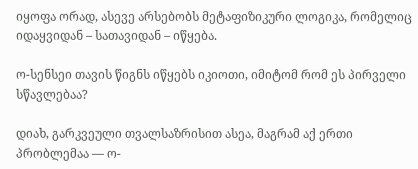იყოფა ორად, ასევე არსებობს მეტაფიზიკური ლოგიკა, რომელიც იდაყვიდან – სათავიდან – იწყება.

ო-სენსეი თავის წიგნს იწყებს იკიოთი, იმიტომ რომ ეს პირველი სწავლებაა?

დიახ, გარკვეული თვალსაზრისით ასეა, მაგრამ აქ ერთი პრობლემაა — ო-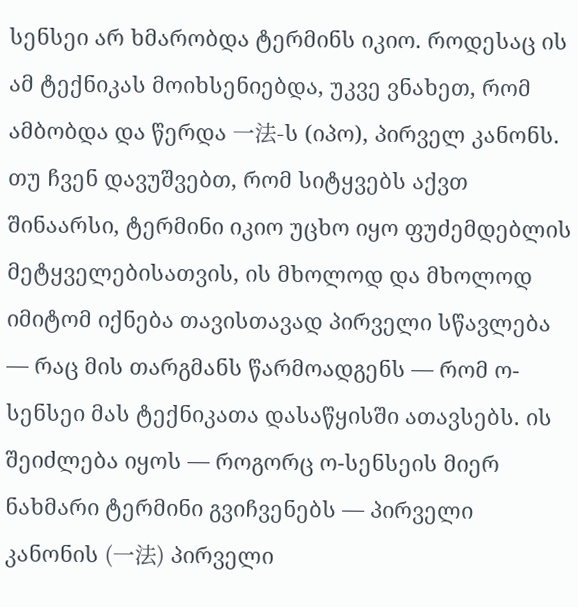სენსეი არ ხმარობდა ტერმინს იკიო. როდესაც ის ამ ტექნიკას მოიხსენიებდა, უკვე ვნახეთ, რომ ამბობდა და წერდა 一法-ს (იპო), პირველ კანონს. თუ ჩვენ დავუშვებთ, რომ სიტყვებს აქვთ შინაარსი, ტერმინი იკიო უცხო იყო ფუძემდებლის მეტყველებისათვის, ის მხოლოდ და მხოლოდ იმიტომ იქნება თავისთავად პირველი სწავლება — რაც მის თარგმანს წარმოადგენს — რომ ო-სენსეი მას ტექნიკათა დასაწყისში ათავსებს. ის შეიძლება იყოს — როგორც ო-სენსეის მიერ ნახმარი ტერმინი გვიჩვენებს — პირველი კანონის (一法) პირველი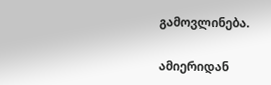გამოვლინება.

ამიერიდან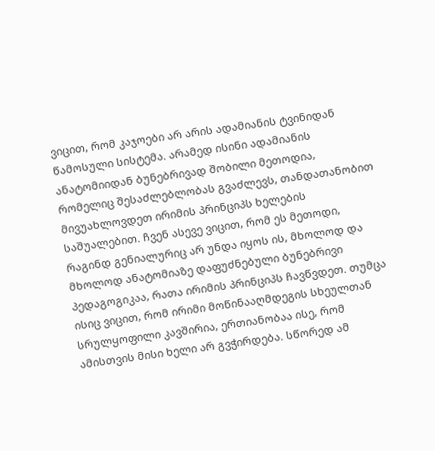ვიცით, რომ კაჯოები არ არის ადამიანის ტვინიდან წამოსული სისტემა. არამედ ისინი ადამიანის ანატომიიდან ბუნებრივად შობილი მეთოდია, რომელიც შესაძლებლობას გვაძლევს, თანდათანობით მივუახლოვდეთ ირიმის პრინციპს ხელების საშუალებით. ჩვენ ასევე ვიცით, რომ ეს მეთოდი, რაგინდ გენიალურიც არ უნდა იყოს ის, მხოლოდ და მხოლოდ ანატომიაზე დაფუძნებული ბუნებრივი პედაგოგიკაა, რათა ირიმის პრინციპს ჩავწვდეთ. თუმცა ისიც ვიცით, რომ ირიმი მოწინააღმდეგის სხეულთან სრულყოფილი კავშირია, ერთიანობაა ისე, რომ ამისთვის მისი ხელი არ გვჭირდება. სწორედ ამ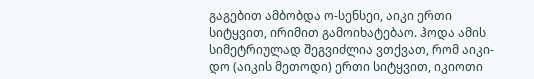გაგებით ამბობდა ო-სენსეი, აიკი ერთი სიტყვით, ირიმით გამოიხატებაო. ჰოდა ამის სიმეტრიულად შეგვიძლია ვთქვათ, რომ აიკი-დო (აიკის მეთოდი) ერთი სიტყვით, იკიოთი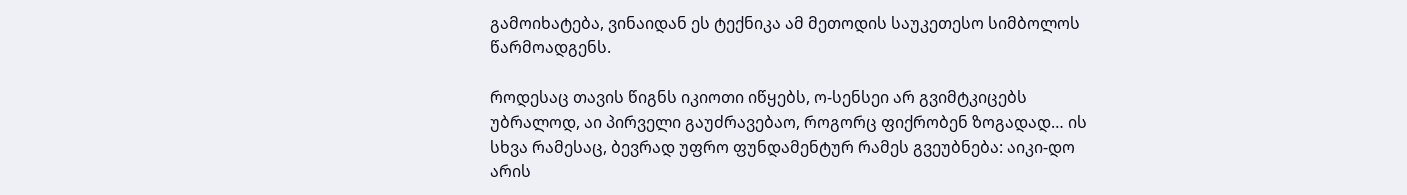გამოიხატება, ვინაიდან ეს ტექნიკა ამ მეთოდის საუკეთესო სიმბოლოს წარმოადგენს.

როდესაც თავის წიგნს იკიოთი იწყებს, ო-სენსეი არ გვიმტკიცებს უბრალოდ, აი პირველი გაუძრავებაო, როგორც ფიქრობენ ზოგადად… ის სხვა რამესაც, ბევრად უფრო ფუნდამენტურ რამეს გვეუბნება: აიკი-დო არის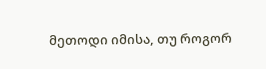მეთოდი იმისა, თუ როგორ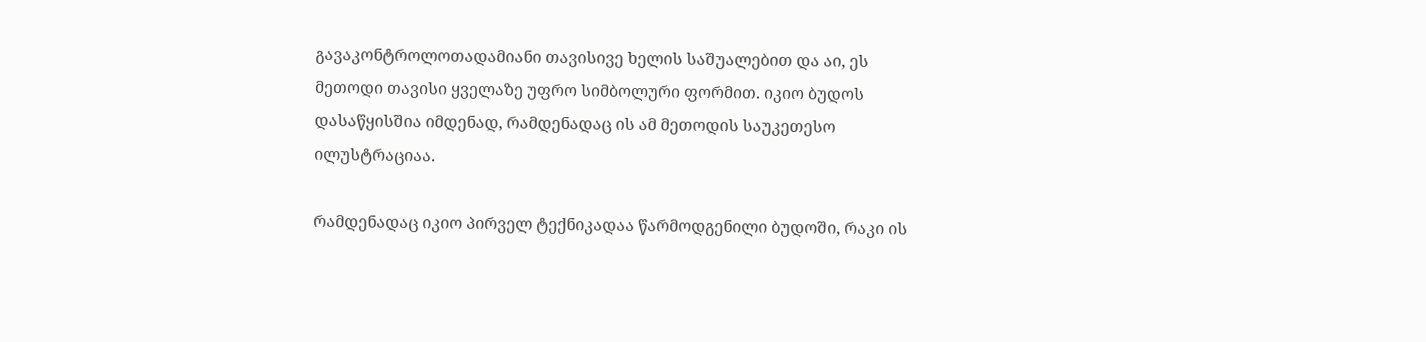გავაკონტროლოთადამიანი თავისივე ხელის საშუალებით და აი, ეს მეთოდი თავისი ყველაზე უფრო სიმბოლური ფორმით. იკიო ბუდოს დასაწყისშია იმდენად, რამდენადაც ის ამ მეთოდის საუკეთესო ილუსტრაციაა.

რამდენადაც იკიო პირველ ტექნიკადაა წარმოდგენილი ბუდოში, რაკი ის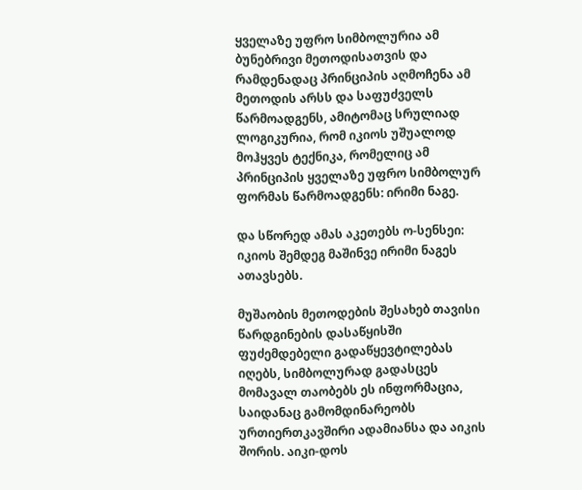ყველაზე უფრო სიმბოლურია ამ ბუნებრივი მეთოდისათვის და რამდენადაც პრინციპის აღმოჩენა ამ მეთოდის არსს და საფუძველს წარმოადგენს, ამიტომაც სრულიად ლოგიკურია, რომ იკიოს უშუალოდ მოჰყვეს ტექნიკა, რომელიც ამ პრინციპის ყველაზე უფრო სიმბოლურ ფორმას წარმოადგენს: ირიმი ნაგე.

და სწორედ ამას აკეთებს ო-სენსეი: იკიოს შემდეგ მაშინვე ირიმი ნაგეს ათავსებს.

მუშაობის მეთოდების შესახებ თავისი წარდგინების დასაწყისში ფუძემდებელი გადაწყევტილებას იღებს, სიმბოლურად გადასცეს მომავალ თაობებს ეს ინფორმაცია, საიდანაც გამომდინარეობს ურთიერთკავშირი ადამიანსა და აიკის შორის. აიკი-დოს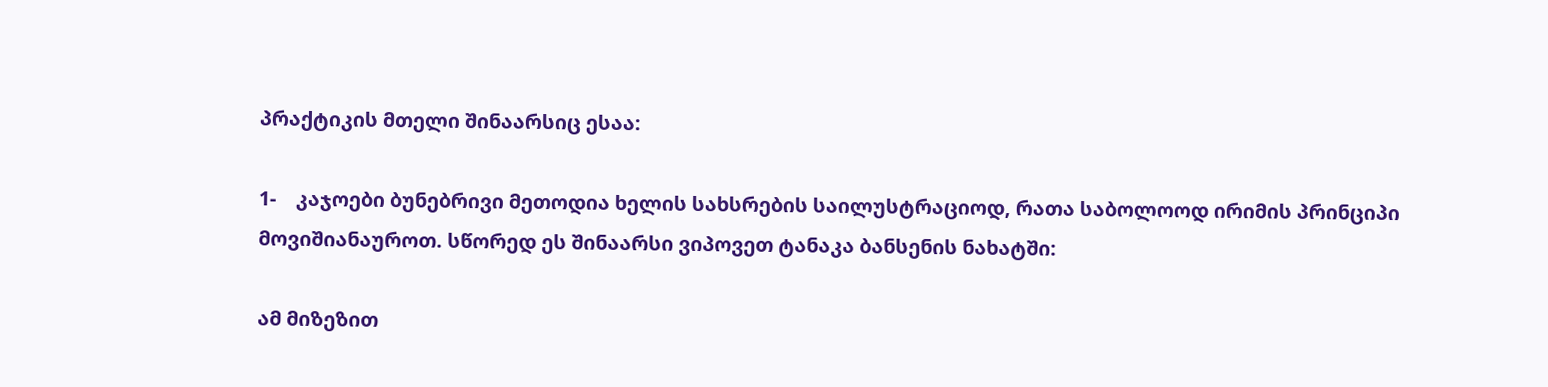პრაქტიკის მთელი შინაარსიც ესაა:

1-    კაჯოები ბუნებრივი მეთოდია ხელის სახსრების საილუსტრაციოდ, რათა საბოლოოდ ირიმის პრინციპი მოვიშიანაუროთ. სწორედ ეს შინაარსი ვიპოვეთ ტანაკა ბანსენის ნახატში:

ამ მიზეზით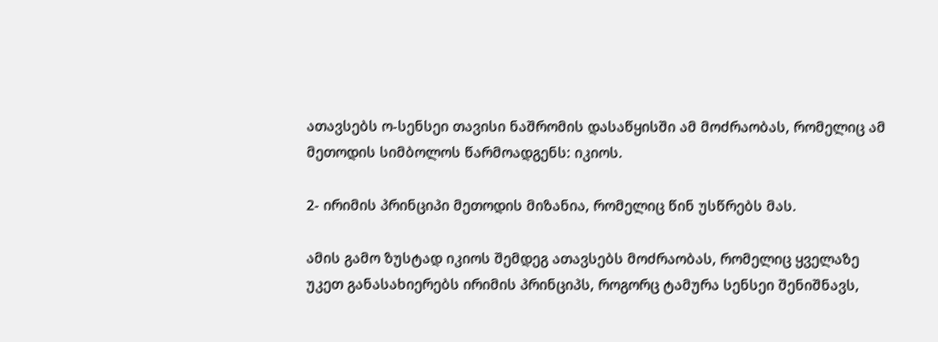ათავსებს ო-სენსეი თავისი ნაშრომის დასაწყისში ამ მოძრაობას, რომელიც ამ მეთოდის სიმბოლოს წარმოადგენს: იკიოს.

2- ირიმის პრინციპი მეთოდის მიზანია, რომელიც წინ უსწრებს მას.

ამის გამო ზუსტად იკიოს შემდეგ ათავსებს მოძრაობას, რომელიც ყველაზე უკეთ განასახიერებს ირიმის პრინციპს, როგორც ტამურა სენსეი შენიშნავს,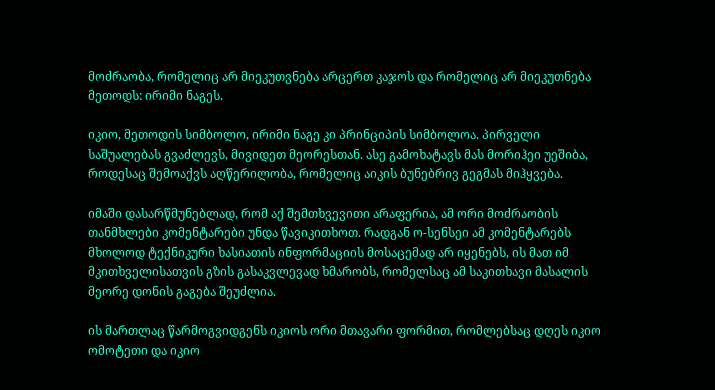მოძრაობა, რომელიც არ მიეკუთვნება არცერთ კაჯოს და რომელიც არ მიეკუთნება მეთოდს: ირიმი ნაგეს.

იკიო, მეთოდის სიმბოლო, ირიმი ნაგე კი პრინციპის სიმბოლოა. პირველი საშუალებას გვაძლევს, მივიდეთ მეორესთან. ასე გამოხატავს მას მორიჰეი უეშიბა, როდესაც შემოაქვს აღწერილობა, რომელიც აიკის ბუნებრივ გეგმას მიჰყვება.

იმაში დასარწმუნებლად, რომ აქ შემთხვევითი არაფერია, ამ ორი მოძრაობის თანმხლები კომენტარები უნდა წავიკითხოთ. რადგან ო-სენსეი ამ კომენტარებს მხოლოდ ტექნიკური ხასიათის ინფორმაციის მოსაცემად არ იყენებს, ის მათ იმ მკითხველისათვის გზის გასაკვლევად ხმარობს, რომელსაც ამ საკითხავი მასალის მეორე დონის გაგება შეუძლია.

ის მართლაც წარმოგვიდგენს იკიოს ორი მთავარი ფორმით, რომლებსაც დღეს იკიო ომოტეთი და იკიო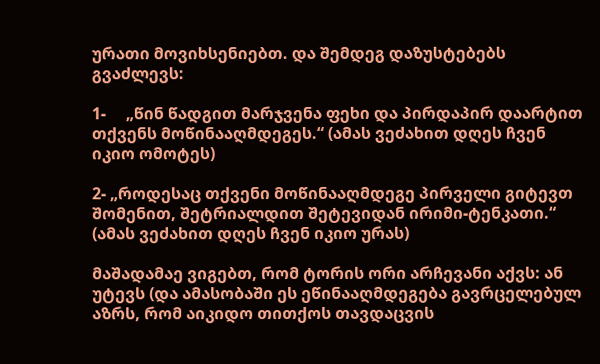ურათი მოვიხსენიებთ. და შემდეგ დაზუსტებებს გვაძლევს:

1-     „წინ წადგით მარჯვენა ფეხი და პირდაპირ დაარტით თქვენს მოწინააღმდეგეს.“ (ამას ვეძახით დღეს ჩვენ იკიო ომოტეს)

2- „როდესაც თქვენი მოწინააღმდეგე პირველი გიტევთ შომენით, შეტრიალდით შეტევიდან ირიმი-ტენკათი.“ (ამას ვეძახით დღეს ჩვენ იკიო ურას)

მაშადამაე ვიგებთ, რომ ტორის ორი არჩევანი აქვს: ან უტევს (და ამასობაში ეს ეწინააღმდეგება გავრცელებულ აზრს, რომ აიკიდო თითქოს თავდაცვის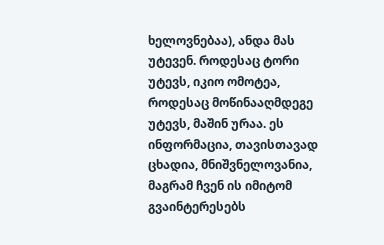ხელოვნებაა), ანდა მას უტევენ. როდესაც ტორი უტევს, იკიო ომოტეა, როდესაც მოწინააღმდეგე უტევს, მაშინ ურაა. ეს ინფორმაცია, თავისთავად ცხადია, მნიშვნელოვანია, მაგრამ ჩვენ ის იმიტომ გვაინტერესებს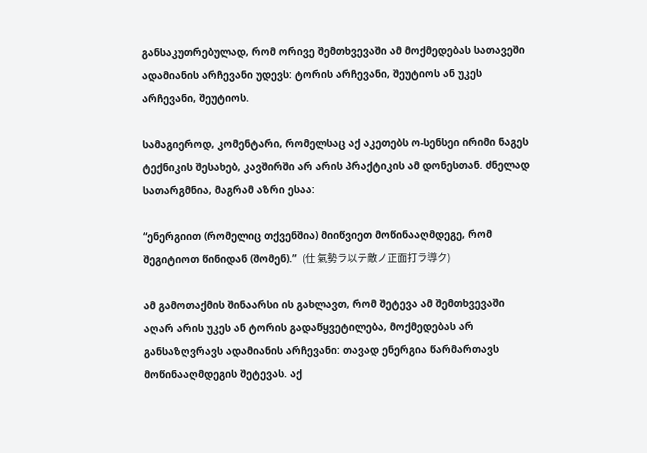განსაკუთრებულად, რომ ორივე შემთხვევაში ამ მოქმედებას სათავეში ადამიანის არჩევანი უდევს: ტორის არჩევანი, შეუტიოს ან უკეს არჩევანი, შეუტიოს.

სამაგიეროდ, კომენტარი, რომელსაც აქ აკეთებს ო-სენსეი ირიმი ნაგეს ტექნიკის შესახებ, კავშირში არ არის პრაქტიკის ამ დონესთან. ძნელად სათარგმნია, მაგრამ აზრი ესაა:

“ენერგიით (რომელიც თქვენშია) მიიწვიეთ მოწინააღმდეგე, რომ შეგიტიოთ წინიდან (შომენ).”  (仕 氣勢ラ以テ敵ノ正面打ラ導ク)

ამ გამოთაქმის შინაარსი ის გახლავთ, რომ შეტევა ამ შემთხვევაში აღარ არის უკეს ან ტორის გადაწყვეტილება, მოქმედებას არ განსაზღვრავს ადამიანის არჩევანი: თავად ენერგია წარმართავს მოწინააღმდეგის შეტევას. აქ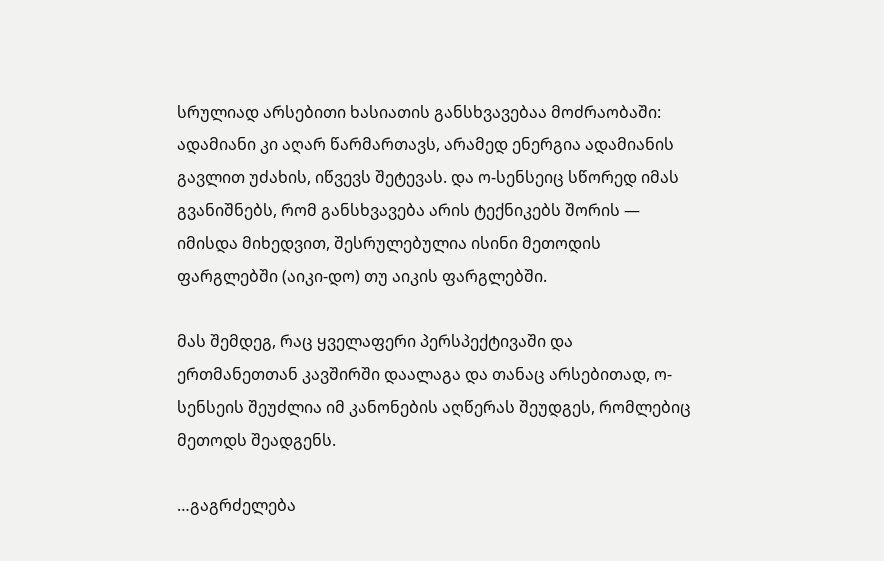სრულიად არსებითი ხასიათის განსხვავებაა მოძრაობაში: ადამიანი კი აღარ წარმართავს, არამედ ენერგია ადამიანის გავლით უძახის, იწვევს შეტევას. და ო-სენსეიც სწორედ იმას გვანიშნებს, რომ განსხვავება არის ტექნიკებს შორის — იმისდა მიხედვით, შესრულებულია ისინი მეთოდის ფარგლებში (აიკი-დო) თუ აიკის ფარგლებში.

მას შემდეგ, რაც ყველაფერი პერსპექტივაში და ერთმანეთთან კავშირში დაალაგა და თანაც არსებითად, ო-სენსეის შეუძლია იმ კანონების აღწერას შეუდგეს, რომლებიც მეთოდს შეადგენს.

…გაგრძელება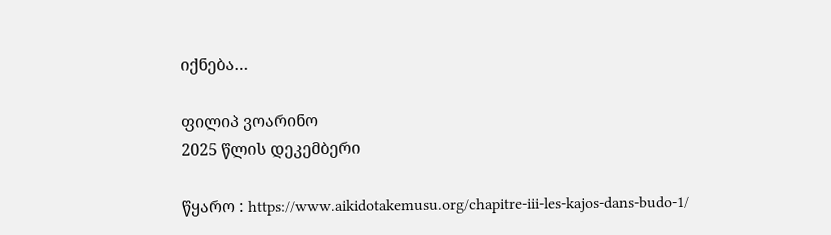იქნება…

ფილიპ ვოარინო
2025 წლის დეკემბერი

წყარო : https://www.aikidotakemusu.org/chapitre-iii-les-kajos-dans-budo-1/